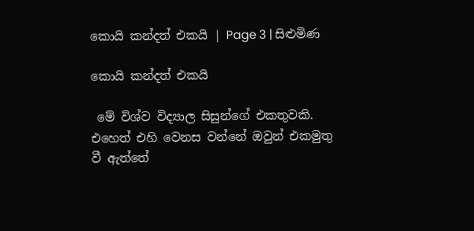කොයි කන්දත් එකයි | Page 3 | සිළුමිණ

කොයි කන්දත් එකයි

 මේ විශ්ව විද්‍යාල සිසුන්ගේ එකතුවකි. එහෙත් එහි වෙනස වන්නේ ඔවුන් එකමුතු වී ඇත්තේ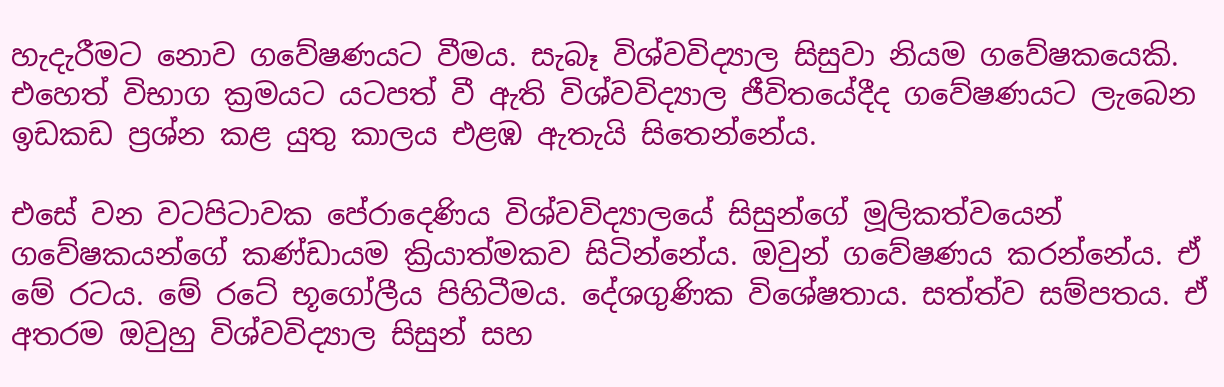හැදැරීමට නොව ගවේෂණයට වීමය. සැබෑ විශ්වවිද්‍යාල සිසුවා නියම ගවේෂකයෙකි. එහෙත් විභාග ක්‍රමයට යටපත් වී ඇති විශ්වවිද්‍යාල ජීවිතයේදීද ගවේෂණයට ලැබෙන ඉඩකඩ ප්‍රශ්න කළ යුතු කාලය එළඹ ඇතැයි සිතෙන්නේය.

එසේ වන වටපිටාවක පේරාදෙණිය විශ්වවිද්‍යාලයේ සිසුන්ගේ මූලිකත්වයෙන් ගවේෂකයන්ගේ කණ්ඩායම ක්‍රියාත්මකව සිටින්නේය. ඔවුන් ගවේෂණය කරන්නේය. ඒ මේ රටය. මේ රටේ භූගෝලීය පිහිටීමය. දේශගුණික විශේෂතාය. සත්ත්ව සම්පතය. ඒ අතරම ඔවුහු විශ්වවිද්‍යාල සිසුන් සහ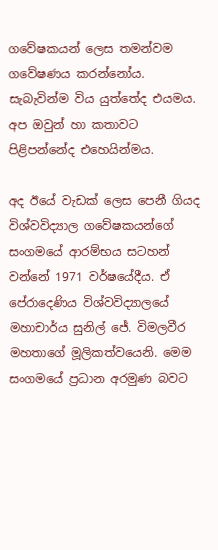ගවේෂකයන් ලෙස තමන්වම ගවේෂණය කරන්නෝය. සැබැවින්ම විය යුත්තේද එයමය. අප ඔවුන් හා කතාවට පිළිපන්නේද එහෙයින්මය.

අද ඊයේ වැඩක් ලෙස පෙනී ගියද විශ්වවිද්‍යාල ගවේෂකයන්ගේ සංගමයේ ආරම්භය සටහන් වන්නේ 1971 වර්ෂයේදීය. ඒ පේරාදෙණිය විශ්වවිද්‍යාලයේ මහාචාර්ය සුනිල් ජේ. විමලවීර මහතාගේ මූලිකත්වයෙනි. මෙම සංගමයේ ප්‍රධාන අරමුණ බවට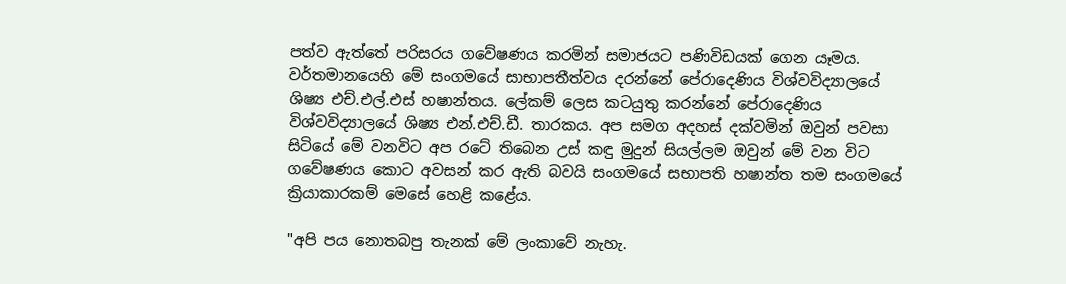පත්ව ඇත්තේ පරිසරය ගවේෂණය කරමින් සමාජයට පණිවිඩයක් ගෙන යෑමය. වර්තමානයෙහි මේ සංගමයේ සාභාපතීත්වය දරන්නේ පේරාදෙණිය විශ්වවිද්‍යාලයේ ශිෂ්‍ය එච්.එල්.එස් හෂාන්තය. ලේකම් ලෙස කටයුතු කරන්නේ පේරාදෙණිය විශ්වවිද්‍යාලයේ ශිෂ්‍ය එන්.එච්.ඩී. තාරකය. අප සමග අදහස් දක්වමින් ඔවුන් පවසා සිටියේ මේ වනවිට අප රටේ තිබෙන උස් කඳු මුදුන් සියල්ලම ඔවුන් මේ වන විට ගවේෂණය කොට අවසන් කර ඇති බවයි සංගමයේ සභාපති හෂාන්ත තම සංගමයේ ක්‍රියාකාරකම් මෙසේ හෙළි කළේය.

"අපි පය නොතබපු තැනක් මේ ලංකාවේ නැහැ.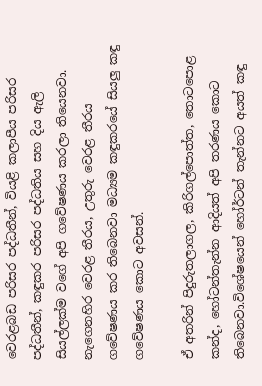වෙරළබඩ පරිසර පද්ධතීන්, වියළි කලාපීය පරිසර පද්ධතීන්, කඳුකර පරිසර පද්ධතිය සහ දිය ඇලි සියල්ලක්ම වගේ අපි ගවේෂණය කරලා තියෙනවා. නැගෙනහිර වෙරළ තීරය, උතුරු වෙරළ තීරය ගවේෂණය කර තිබෙනවා මධ්‍යම කඳුකරයේ සියලු කඳු ගවේෂණය කොට අවසන්.

ඒ අතරින් පිදුරුතලාගල, කිරිගල්පොත්ත, තොටපොළ කන්ද, හෝටන්තැන්න ආදියත් අපි තරණය කොට තිබෙනවා.විශේෂයෙන් හෝර්ටන් තැන්නට අයත් කඳු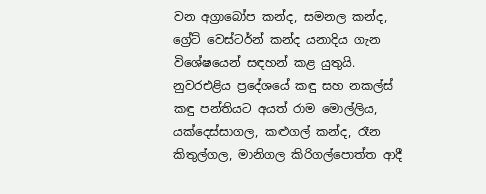වන අග්‍රාබෝප කන්ද, සමනල කන්ද, ග්‍රේට් වෙස්ටර්න් කන්ද යනාදිය ගැන විශේෂයෙන් සඳහන් කළ යුතුයි. නුවරඑළිය ප්‍රදේශයේ කඳු සහ නකල්ස් කඳු පන්තියට අයත් රාම මොල්ලිය, යක්දෙස්සාගල, කළුගල් කන්ද, රෑන කිතුල්ගල, මානිගල කිරිගල්පොත්ත ආදී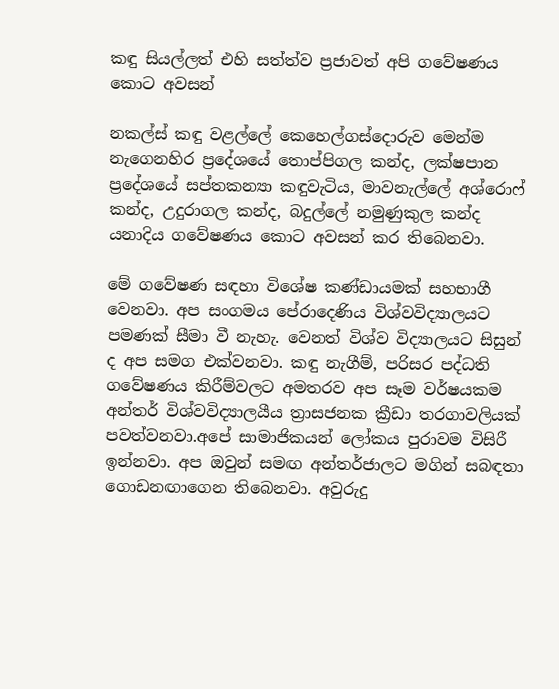කඳු සියල්ලත් එහි සත්ත්ව ප්‍රජාවත් අපි ගවේෂණය කොට අවසන්

නකල්ස් කඳු වළල්ලේ කෙහෙල්ගස්දොරුව මෙන්ම නැගෙනහිර ප්‍රදේශයේ තොප්පිගල කන්ද, ලක්ෂපාන ප්‍රදේශයේ සප්තකන්‍යා කඳුවැටිය, මාවනැල්ලේ අශ්රොෆ් කන්ද, උදුරාගල කන්ද, බදුල්ලේ නමුණුකුල කන්ද යනාදිය ගවේෂණය කොට අවසන් කර තිබෙනවා.

මේ ගවේෂණ සඳහා විශේෂ කණ්ඩායමක් සහභාගී වෙනවා. අප සංගමය පේරාදෙණිය විශ්වවිද්‍යාලයට පමණක් සීමා වී නැහැ. වෙනත් විශ්ව විද්‍යාලයට සිසුන් ද අප සමග එක්වනවා. කඳු නැගීම්, පරිසර පද්ධති ගවේෂණය කිරීම්වලට අමතරව අප සෑම වර්ෂයකම අන්තර් විශ්වවිද්‍යාලයීය ත්‍රාසජනක ක්‍රීඩා තරගාවලියක් පවත්වනවා.අපේ සාමාජිකයන් ලෝකය පුරාවම විසිරී ඉන්නවා. අප ඔවුන් සමඟ අන්තර්ජාලට මගින් සබඳතා ගොඩනඟාගෙන තිබෙනවා. අවුරුදු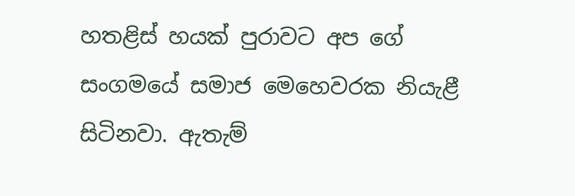හතළිස් හයක් පුරාවට අප ගේ සංගමයේ සමාජ මෙහෙවරක නියැළී සිටිනවා. ඇතැම්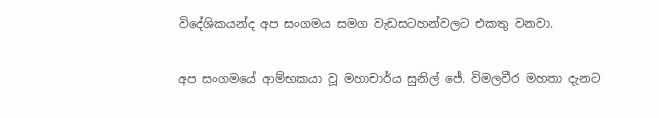විදේශිකයන්ද අප සංගමය සමග වැඩසටහන්වලට එකතු වනවා.

අප සංගමයේ ආම්භකයා වූ මහාචාර්ය සුනිල් ජේ. විමලවීර මහතා දැනට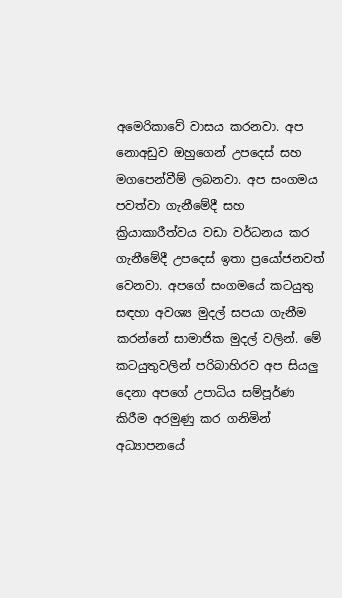අමෙරිකාවේ වාසය කරනවා. අප නොඅඩුව ඔහුගෙන් උපදෙස් සහ මගපෙන්වීම් ලබනවා. අප සංගමය පවත්වා ගැනීමේදී සහ ක්‍රියාකාරීත්වය වඩා වර්ධනය කර ගැනීමේදී උපදෙස් ඉතා ප්‍රයෝජනවත් වෙනවා. අපගේ සංගමයේ කටයුතු සඳහා අවශ්‍ය මුදල් සපයා ගැනීම කරන්නේ සාමාජික මුදල් වලින්. මේ කටයුතුවලින් පරිබාහිරව අප සියලු දෙනා අපගේ උපාධිය සම්පූර්ණ කිරීම අරමුණු කර ගනිමින් අධ්‍යාපනයේ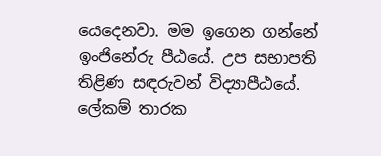යෙදෙනවා. මම ඉගෙන ගන්නේ ඉංජිනේරු පීඨයේ. උප සභාපති තිළිණ සඳරුවන් විද්‍යාපීඨයේ. ලේකම් තාරක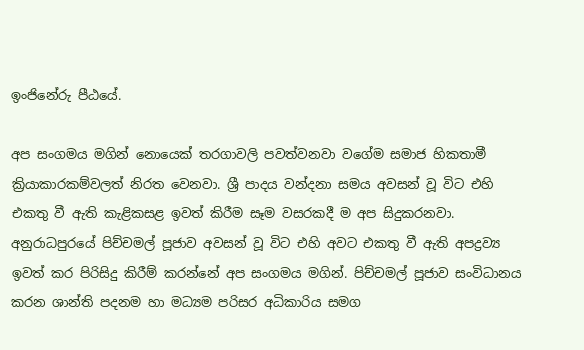ඉංජිනේරු පීඨයේ.

අප සංගමය මගින් නොයෙක් තරගාවලි පවත්වනවා වගේම සමාජ හිකතාමී ක්‍රියාකාරකම්වලත් නිරත වෙනවා. ශ්‍රී පාදය වන්දනා සමය අවසන් වූ විට එහි එකතු වී ඇති කැළිකසළ ඉවත් කිරීම සෑම වසරකදී ම අප සිදුකරනවා. අනුරාධපුරයේ පිච්චමල් පූජාව අවසන් වූ විට එහි අවට එකතු වී ඇති අපද්‍රව්‍ය ඉවත් කර පිරිසිදු කිරීම් කරන්නේ අප සංගමය මගින්‍‍. පිච්චමල් පූජාව සංවිධානය කරන ශාන්ති පදනම හා මධ්‍යම පරිසර අධිකාරිය සමග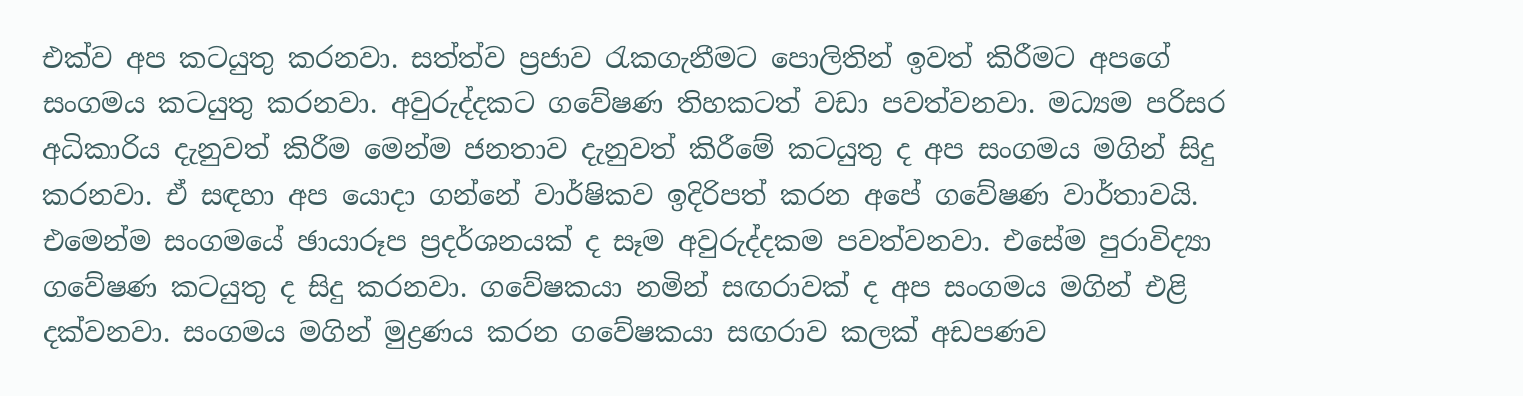එක්ව අප කටයුතු කරනවා. සත්ත්ව ප්‍රජාව රැකගැනීමට පොලිතින් ඉවත් කිරීමට අපගේ සංගමය කටයුතු කරනවා. අවුරුද්දකට ගවේෂණ තිහකටත් වඩා පවත්වනවා. මධ්‍යම පරිසර අධිකාරිය දැනුවත් කිරීම මෙන්ම ජනතාව දැනුවත් කිරීමේ කටයුතු ද අප සංගමය මගින් සිදු කරනවා. ඒ සඳහා අප යොදා ගන්නේ වාර්ෂිකව ඉදිරිපත් කරන අපේ ගවේෂණ වාර්තාවයි. එමෙන්ම සංගමයේ ඡායාරූප ප්‍රදර්ශනයක් ද සෑම අවුරුද්දකම පවත්වනවා. එසේම පුරාවිද්‍යා ගවේෂණ කටයුතු ද සිදු කරනවා. ගවේෂකයා නමින් සඟරාවක් ද අප සංගමය මගින් එළි දක්වනවා. සංගමය මගින් මුද්‍රණය කරන ගවේෂකයා සඟරාව කලක් අඩපණව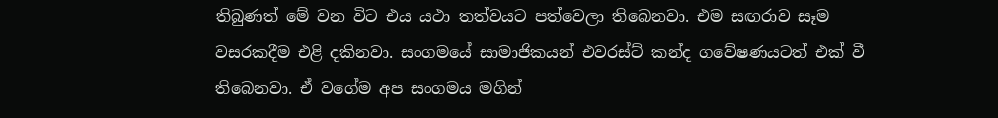තිබුණත් මේ වන විට එය යථා තත්වයට පත්වෙලා තිබෙනවා. එම සඟරාව සෑම වසරකදීම එළි දකිනවා. සංගමයේ සාමාජිකයන් එවරස්ට් කන්ද ගවේෂණයටත් එක් වී තිබෙනවා. ඒ වගේම අප සංගමය මගින්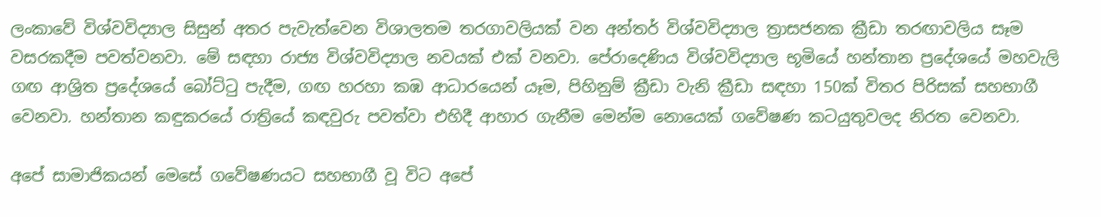ලංකාවේ විශ්වවිද්‍යාල සිසුන් අතර පැවැත්වෙන විශාලතම තරගාවලියක් වන අන්තර් විශ්වවිද්‍යාල ත්‍රාසජනක ක්‍රීඩා තරඟාවලිය සෑම වසරකදීම පවත්වනවා. මේ සඳහා රාජ්‍ය විශ්වවිද්‍යාල නවයක් එක් වනවා. පේරාදෙණිය විශ්වවිද්‍යාල භූමියේ හන්තාන ප්‍රදේශයේ මහවැලි ගඟ ආශ්‍රිත ප්‍රදේශයේ බෝට්ටු පැදීම, ගඟ හරහා කඹ ආධාරයෙන් යෑම, පිහිනුම් ක්‍රීඩා වැනි ක්‍රීඩා සඳහා 150ක් විතර පිරිසක් සහභාගී වෙනවා. හන්තාන කඳුකරයේ රාත්‍රියේ කඳවුරු පවත්වා එහිදී ආහාර ගැනීම මෙන්ම නොයෙක් ගවේෂණ කටයුතුවලද නිරත වෙනවා.

අපේ සාමාජිකයන් මෙසේ ගවේෂණයට සහභාගී වූ විට අපේ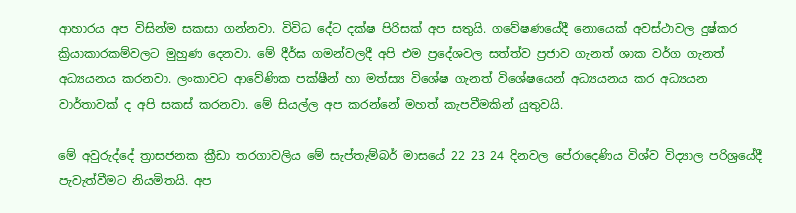ආහාරය අප විසින්ම සකසා ගන්නවා. විවිධ දේට දක්ෂ පිරිසක් අප සතුයි. ගවේෂණයේදී නොයෙක් අවස්ථාවල දුෂ්කර ක්‍රියාකාරකම්වලට මුහුණ දෙනවා. මේ දීර්ඝ ගමන්වලදී අපි එම ප්‍රදේශවල සත්ත්ව ප්‍රජාව ගැනත් ශාක වර්ග ගැනත් අධ්‍යයනය කරනවා. ලංකාවට ආවේණික පක්ෂීන් හා මත්ස්‍ය විශේෂ ගැනත් විශේෂයෙන් අධ්‍යයනය කර අධ්‍යයන වාර්තාවක් ද අපි සකස් කරනවා. මේ සියල්ල අප කරන්නේ මහත් කැපවීමකින් යුතුවයි.

මේ අවුරුද්දේ ත්‍රාසජනක ක්‍රීඩා තරගාවලිය ‍මේ සැප්තැම්බර් මාසයේ 22 23 24 දිනවල පේරාදෙණිය විශ්ව විද්‍යාල පරිශ්‍රයේදී පැවැත්වීමට නියමිතයි. අප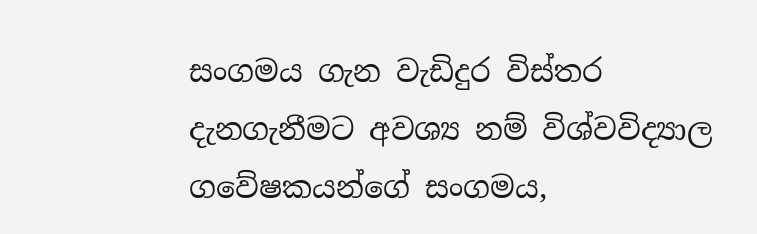සංගමය ගැන වැඩිදුර විස්තර දැනගැනීමට අවශ්‍ය නම් විශ්වවිද්‍යාල ගවේෂකයන්ගේ සංගමය,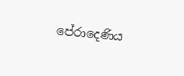පේරාදෙණිය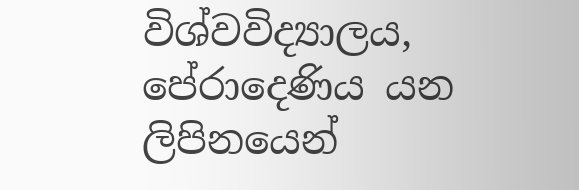විශ්වවිද්‍යාලය, පේරාදෙණිය යන ලිපිනයෙන්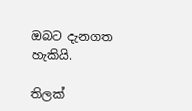ඔබට දැනගත හැකියි.

තිලක්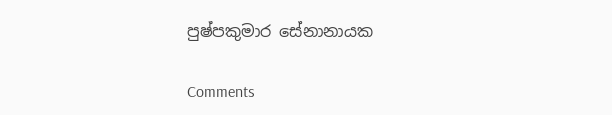පුෂ්පකුමාර සේනානායක

Comments